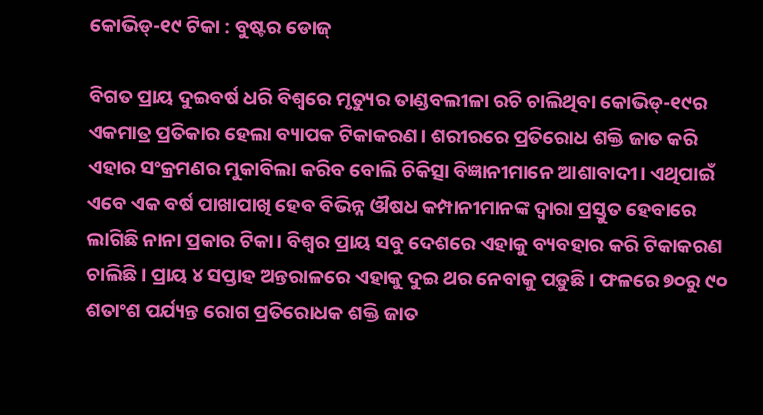କୋଭିଡ୍‌-୧୯ ଟିକା : ବୁଷ୍ଟର ଡୋଜ୍‌

ବିଗତ ପ୍ରାୟ ଦୁଇବର୍ଷ ଧରି ବିଶ୍ୱରେ ମୃତ୍ୟୁର ତାଣ୍ଡବଲୀଳା ରଚି ଚାଲିଥିବା କୋଭିଡ୍‌-୧୯ର ଏକମାତ୍ର ପ୍ରତିକାର ହେଲା ବ୍ୟାପକ ଟିକାକରଣ। ଶରୀରରେ ପ୍ରତିରୋଧ ଶକ୍ତି ଜାତ କରି ଏହାର ସଂକ୍ରମଣର ମୁକାବିଲା କରିବ ବୋଲି ଚିକିତ୍ସା ବିଜ୍ଞାନୀମାନେ ଆଶାବାଦୀ। ଏଥିପାଇଁ ଏବେ ଏକ ବର୍ଷ ପାଖାପାଖି ହେବ ବିଭିନ୍ନ ଔଷଧ କମ୍ପାନୀମାନଙ୍କ ଦ୍ୱାରା ପ୍ରସ୍ତୁତ ହେବାରେ ଲାଗିଛି ନାନା ପ୍ରକାର ଟିକା। ବିଶ୍ୱର ପ୍ରାୟ ସବୁ ଦେଶରେ ଏହାକୁ ବ୍ୟବହାର କରି ଟିକାକରଣ ଚାଲିଛି। ପ୍ରାୟ ୪ ସପ୍ତାହ ଅନ୍ତରାଳରେ ଏହାକୁ ଦୁଇ ଥର ନେବାକୁ ପଡ଼ୁଛି। ଫଳରେ ୭୦ରୁ ୯୦ ଶତାଂଶ ପର୍ଯ୍ୟନ୍ତ ରୋଗ ପ୍ରତିରୋଧକ ଶକ୍ତି ଜାତ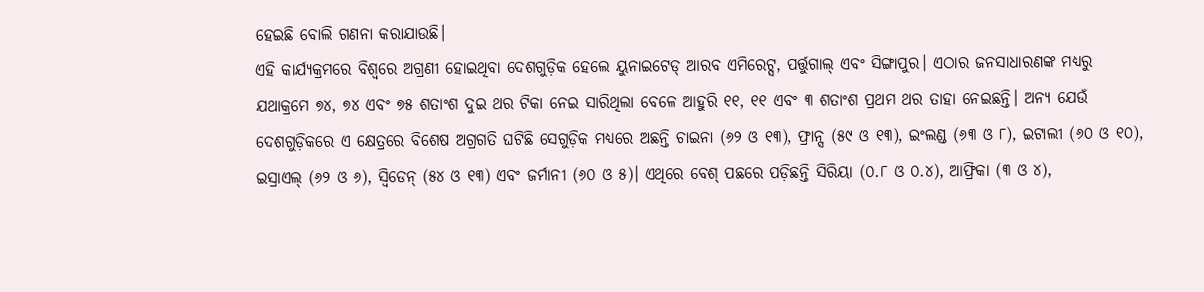ହେଇଛି ବୋଲି ଗଣନା କରାଯାଉଛି।
ଏହି କାର୍ଯ୍ୟକ୍ରମରେ ବିଶ୍ୱରେ ଅଗ୍ରଣୀ ହୋଇଥିବା ଦେଶଗୁଡ଼ିକ ହେଲେ ୟୁନାଇଟେଡ୍‌ ଆରବ ଏମିରେଟ୍ସ, ପର୍ତ୍ତୁଗାଲ୍‌ ଏବଂ ସିଙ୍ଗାପୁର। ଏଠାର ଜନସାଧାରଣଙ୍କ ମଧ୍ୟରୁ ଯଥାକ୍ରମେ ୭୪, ୭୪ ଏବଂ ୭୫ ଶତାଂଶ ଦୁଇ ଥର ଟିକା ନେଇ ସାରିଥିଲା ବେଳେ ଆହୁରି ୧୧, ୧୧ ଏବଂ ୩ ଶତାଂଶ ପ୍ରଥମ ଥର ତାହା ନେଇଛନ୍ତି। ଅନ୍ୟ ଯେଉଁ ଦେଶଗୁଡ଼ିକରେ ଏ କ୍ଷେତ୍ରରେ ବିଶେଷ ଅଗ୍ରଗତି ଘଟିଛି ସେଗୁଡ଼ିକ ମଧ୍ୟରେ ଅଛନ୍ତି ଚାଇନା (୬୨ ଓ ୧୩), ଫ୍ରାନ୍ସ (୫୯ ଓ ୧୩), ଇଂଲଣ୍ଡ (୬୩ ଓ ୮), ଇଟାଲୀ (୬୦ ଓ ୧୦), ଇସ୍ରାଏଲ୍‌ (୬୨ ଓ ୬), ସ୍ବିଡେନ୍‌ (୫୪ ଓ ୧୩) ଏବଂ ଜର୍ମାନୀ (୬୦ ଓ ୫)। ଏଥିରେ ବେଶ୍‌ ପଛରେ ପଡ଼ିଛନ୍ତି ସିରିୟା (୦.୮ ଓ ୦.୪), ଆଫ୍ରିକା (୩ ଓ ୪),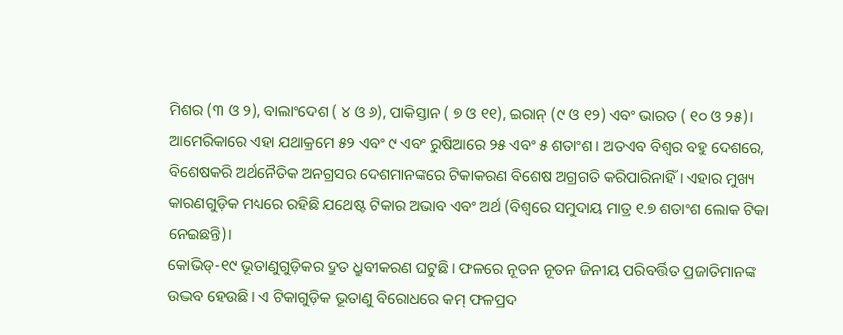ମିଶର (୩ ଓ ୨), ବାଲାଂଦେଶ ( ୪ ଓ ୬), ପାକିସ୍ତାନ ( ୭ ଓ ୧୧), ଇରାନ୍‌ (୯ ଓ ୧୨) ଏବଂ ଭାରତ ( ୧୦ ଓ ୨୫)। ଆମେରିକାରେ ଏହା ଯଥାକ୍ରମେ ୫୨ ଏବଂ ୯ ଏବଂ ରୁଷିଆରେ ୨୫ ଏବଂ ୫ ଶତାଂଶ। ଅତଏବ ବିଶ୍ୱର ବହୁ ଦେଶରେ, ବିଶେଷକରି ଅର୍ଥନୈତିକ ଅନଗ୍ରସର ଦେଶମାନଙ୍କରେ ଟିକାକରଣ ବିଶେଷ ଅଗ୍ରଗତି କରିପାରିନାହିଁ। ଏହାର ମୁଖ୍ୟ କାରଣଗୁଡ଼ିକ ମଧ୍ୟରେ ରହିଛି ଯଥେଷ୍ଟ ଟିକାର ଅଭାବ ଏବଂ ଅର୍ଥ (ବିଶ୍ୱରେ ସମୁଦାୟ ମାତ୍ର ୧.୭ ଶତାଂଶ ଲୋକ ଟିକା ନେଇଛନ୍ତି)।
କୋଭିଡ୍‌-୧୯ ଭୂତାଣୁଗୁଡ଼ିକର ଦ୍ରୁତ ଧ୍ରୁବୀକରଣ ଘଟୁଛି। ଫଳରେ ନୂତନ ନୂତନ ଜିନୀୟ ପରିବର୍ତ୍ତିତ ପ୍ରଜାତିମାନଙ୍କ ଉଦ୍ଭବ ହେଉଛି। ଏ ଟିକାଗୁଡ଼ିକ ଭୂତାଣୁ ବିରୋଧରେ କମ୍‌ ଫଳପ୍ରଦ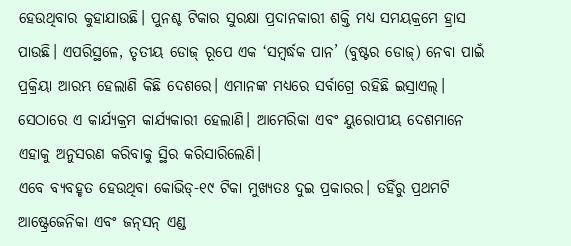ହେଉଥିବାର କୁହାଯାଉଛି। ପୁନଶ୍ଚ ଟିକାର ସୁରକ୍ଷା ପ୍ରଦାନକାରୀ ଶକ୍ତି ମଧ୍ୟ ସମୟକ୍ରମେ ହ୍ରାସ ପାଉଛି। ଏପରିସ୍ଥଳେ, ତୃତୀୟ ଡୋଜ୍‌ ରୂପେ ଏକ ‘ସମ୍ବର୍ଦ୍ଧକ ପାନ’ (ବୁଷ୍ଟର ଡୋଜ୍‌) ନେବା ପାଇଁ ପ୍ରକ୍ରିୟା ଆରମ୍ଭ ହେଲାଣି କିଛି ଦେଶରେ। ଏମାନଙ୍କ ମଧ୍ୟରେ ସର୍ବାଗ୍ରେ ରହିଛି ଇସ୍ରାଏଲ୍‌। ସେଠାରେ ଏ କାର୍ଯ୍ୟକ୍ରମ କାର୍ଯ୍ୟକାରୀ ହେଲାଣି। ଆମେରିକା ଏବଂ ୟୁରୋପୀୟ ଦେଶମାନେ ଏହାକୁ ଅନୁସରଣ କରିବାକୁ ସ୍ଥିର କରିସାରିଲେଣି।
ଏବେ ବ୍ୟବହୃତ ହେଉଥିବା କୋଭିଡ୍‌-୧୯ ଟିକା ମୁଖ୍ୟତଃ ଦୁଇ ପ୍ରକାରର। ତହିଁରୁ ପ୍ରଥମଟି ଆଷ୍ଟ୍ରେଜେନିକା ଏବଂ ଜନ୍‌ସନ୍‌ ଏଣ୍ଡ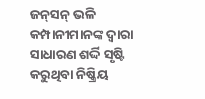ଜନ୍‌ସନ୍‌ ଭଳି କମ୍ପାନୀମାନଙ୍କ ଦ୍ୱାରା ସାଧାରଣ ଶର୍ଦ୍ଦି ସୃଷ୍ଟି କରୁଥିବା ନିଷ୍କ୍ରିୟ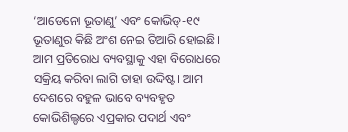‘ଆଡେନୋ ଭୂତାଣୁ’ ଏବଂ କୋଭିଡ୍‌-୧୯ ଭୂତାଣୁର କିଛି ଅଂଶ ନେଇ ତିଆରି ହୋଇଛି। ଆମ ପ୍ରତିରୋଧ ବ୍ୟବସ୍ଥାକୁ ଏହା ବିରୋଧରେ ସକ୍ରିୟ କରିବା ଲାଗି ତାହା ଉଦ୍ଦିଷ୍ଟ। ଆମ ଦେଶରେ ବହୁଳ ଭାବେ ବ୍ୟବହୃତ କୋଭିଶିଲ୍ଡରେ ଏପ୍ରକାର ପଦାର୍ଥ ଏବଂ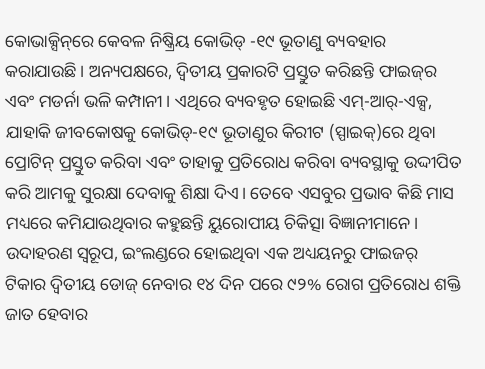କୋଭାକ୍ସିନ୍‌ରେ କେବଳ ନିଷ୍କ୍ରିୟ କୋଭିଡ୍‌ -୧୯ ଭୂତାଣୁ ବ୍ୟବହାର କରାଯାଉଛି। ଅନ୍ୟପକ୍ଷରେ, ଦ୍ୱିତୀୟ ପ୍ରକାରଟି ପ୍ରସ୍ତୁତ କରିଛନ୍ତି ଫାଇଜ୍‌ର ଏବଂ ମଡର୍ନା ଭଳି କମ୍ପାନୀ। ଏଥିରେ ବ୍ୟବହୃତ ହୋଇଛି ଏମ୍‌-ଆର୍‌-ଏକ୍ସ, ଯାହାକି ଜୀବକୋଷକୁ କୋଭିଡ୍‌-୧୯ ଭୂତାଣୁର କିରୀଟ (ସ୍ପାଇକ୍‌)ରେ ଥିବା ପ୍ରୋଟିନ୍‌ ପ୍ରସ୍ତୁତ କରିବା ଏବଂ ତାହାକୁ ପ୍ରତିରୋଧ କରିବା ବ୍ୟବସ୍ଥାକୁ ଉଦ୍ଦୀପିତ କରି ଆମକୁ ସୁରକ୍ଷା ଦେବାକୁ ଶିକ୍ଷା ଦିଏ। ତେବେ ଏସବୁର ପ୍ରଭାବ କିଛି ମାସ ମଧ୍ୟରେ କମିଯାଉଥିବାର କହୁଛନ୍ତି ୟୁରୋପୀୟ ଚିକିତ୍ସା ବିଜ୍ଞାନୀମାନେ। ଉଦାହରଣ ସ୍ବରୂପ, ଇଂଲଣ୍ଡରେ ହୋଇଥିବା ଏକ ଅଧ୍ୟୟନରୁ ଫାଇଜର୍‌ ଟିକାର ଦ୍ୱିତୀୟ ଡୋଜ୍‌ ନେବାର ୧୪ ଦିନ ପରେ ୯୨% ରୋଗ ପ୍ରତିରୋଧ ଶକ୍ତି ଜାତ ହେବାର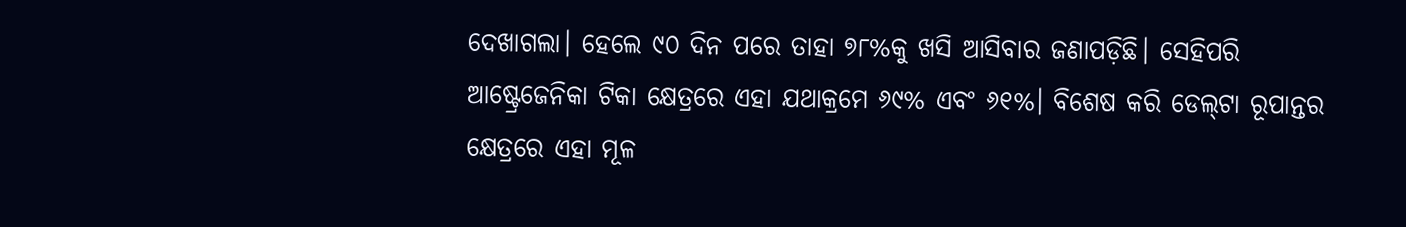ଦେଖାଗଲା। ହେଲେ ୯୦ ଦିନ ପରେ ତାହା ୭୮%କୁ ଖସି ଆସିବାର ଜଣାପଡ଼ିଛି। ସେହିପରି ଆଷ୍ଟ୍ରେଜେନିକା ଟିକା କ୍ଷେତ୍ରରେ ଏହା ଯଥାକ୍ରମେ ୬୯% ଏବଂ ୬୧%। ବିଶେଷ କରି ଡେଲ୍‌ଟା ରୂପାନ୍ତର କ୍ଷେତ୍ରରେ ଏହା ମୂଳ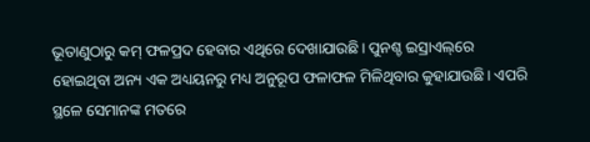ଭୂତାଣୁଠାରୁ କମ୍‌ ଫଳପ୍ରଦ ହେବାର ଏଥିରେ ଦେଖାଯାଉଛି। ପୁନଶ୍ଚ ଇସ୍ରାଏଲ୍‌ରେ ହୋଇଥିବା ଅନ୍ୟ ଏକ ଅଧ୍ୟୟନରୁ ମଧ୍ୟ ଅନୁରୂପ ଫଳାଫଳ ମିଳିଥିବାର କୁହାଯାଉଛି। ଏପରି ସ୍ଥଳେ ସେମାନଙ୍କ ମତରେ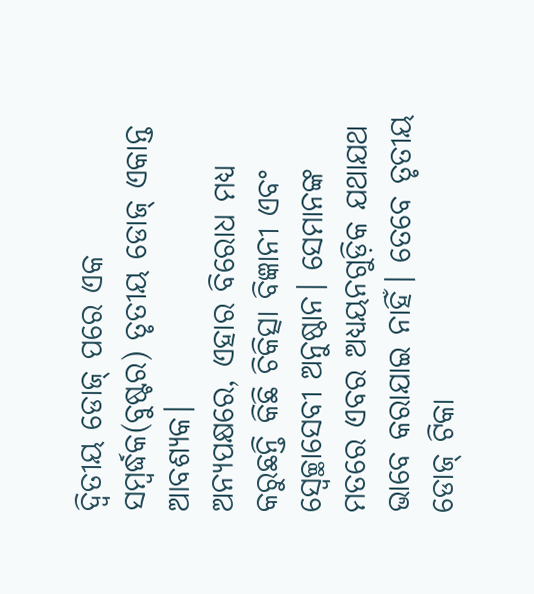ଦ୍ୱିତୀୟ ଡୋଜ୍‌ ପରେ ଏକ ସମ୍ବର୍ଦ୍ଧକ(ବୁଷ୍ଟର) ତୃତୀୟ ଡୋଜ୍‌ ଏକାନ୍ତ ଆବଶ୍ୟକ।
ଅନ୍ୟପକ୍ଷରେ, ଏହାର ବିରୋଧ ମଧ୍ୟ କରୁଛନ୍ତି କିଛି ଚିକିତ୍ସା ବିଜ୍ଞାନୀ ଏବଂ ସ୍ବେଚ୍ଛାସେବୀ ଅନୁଷ୍ଠାନ। ସେମାନଙ୍କ ମତରେ ଏବର ଅଧ୍ୟୟନଗୁଡ଼ିକ ଯଥାଯଥ ଭାବେ କରାଯାଇ ନାହିଁ। ତେବେ ତୃତୀୟ ଡୋଜ୍‌ ଟିକା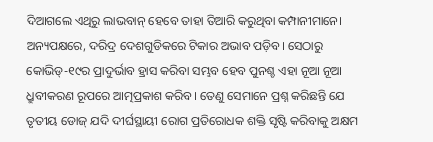ଦିଆଗଲେ ଏଥିରୁ ଲାଭବାନ୍‌ ହେବେ ତାହା ତିଆରି କରୁଥିବା କମ୍ପାନୀମାନେ। ଅନ୍ୟପକ୍ଷରେ, ଦରିଦ୍ର ଦେଶଗୁଡିକରେ ଟିକାର ଅଭାବ ପଡ଼ିବ। ସେଠାରୁ କୋଭିଡ୍‌-୧୯ର ପ୍ରାଦୁର୍ଭାବ ହ୍ରାସ କରିବା ସମ୍ଭବ ହେବ ପୁନଶ୍ଚ ଏହା ନୂଆ ନୂଆ ଧ୍ରୁବୀକରଣ ରୂପରେ ଆତ୍ମପ୍ରକାଶ କରିବ। ତେଣୁ ସେମାନେ ପ୍ରଶ୍ନ କରିଛନ୍ତି ଯେ ତୃତୀୟ ଡୋଜ୍‌ ଯଦି ଦୀର୍ଘସ୍ଥାୟୀ ରୋଗ ପ୍ରତିରୋଧକ ଶକ୍ତି ସୃଷ୍ଟି କରିବାକୁ ଅକ୍ଷମ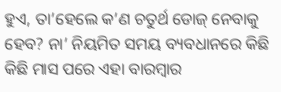ହୁଏ, ତା’ହେଲେ କ’ଣ ଚତୁର୍ଥ ଡୋଜ୍‌ ନେବାକୁ ହେବ? ନା’ ନିୟମିତ ସମୟ ବ୍ୟବଧାନରେ କିଛି କିଛି ମାସ ପରେ ଏହା ବାରମ୍ବାର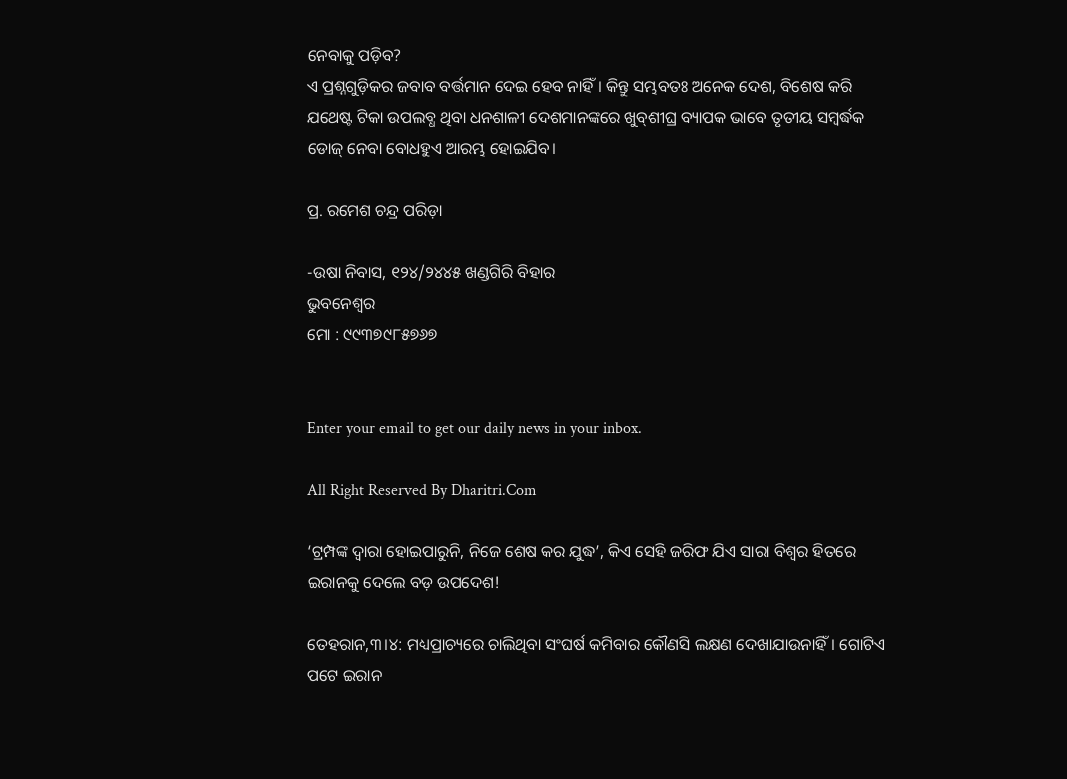ନେବାକୁ ପଡ଼ିବ?
ଏ ପ୍ରଶ୍ନଗୁଡ଼ିକର ଜବାବ ବର୍ତ୍ତମାନ ଦେଇ ହେବ ନାହିଁ। କିନ୍ତୁ ସମ୍ଭବତଃ ଅନେକ ଦେଶ, ବିଶେଷ କରି ଯଥେଷ୍ଟ ଟିକା ଉପଲବ୍ଧ ଥିବା ଧନଶାଳୀ ଦେଶମାନଙ୍କରେ ଖୁବ୍‌ଶୀଘ୍ର ବ୍ୟାପକ ଭାବେ ତୃତୀୟ ସମ୍ବର୍ଦ୍ଧକ ଡୋଜ୍‌ ନେବା ବୋଧହୁଏ ଆରମ୍ଭ ହୋଇଯିବ।

ପ୍ର. ରମେଶ ଚନ୍ଦ୍ର ପରିଡ଼ା

-ଉଷା ନିବାସ, ୧୨୪/୨୪୪୫ ଖଣ୍ଡଗିରି ବିହାର
ଭୁବନେଶ୍ୱର
ମୋ : ୯୯୩୭୯୮୫୭୬୭


Enter your email to get our daily news in your inbox.

All Right Reserved By Dharitri.Com

‘ଟ୍ରମ୍ପଙ୍କ ଦ୍ୱାରା ହୋଇପାରୁନି, ନିଜେ ଶେଷ କର ଯୁଦ୍ଧ’, କିଏ ସେହି ଜରିଫ ଯିଏ ସାରା ବିଶ୍ୱର ହିତରେ ଇରାନକୁ ଦେଲେ ବଡ଼ ଉପଦେଶ!

ତେହରାନ,୩।୪: ମଧ୍ୟପ୍ରାଚ୍ୟରେ ଚାଲିଥିବା ସଂଘର୍ଷ କମିବାର କୌଣସି ଲକ୍ଷଣ ଦେଖାଯାଉନାହିଁ। ଗୋଟିଏ ପଟେ ଇରାନ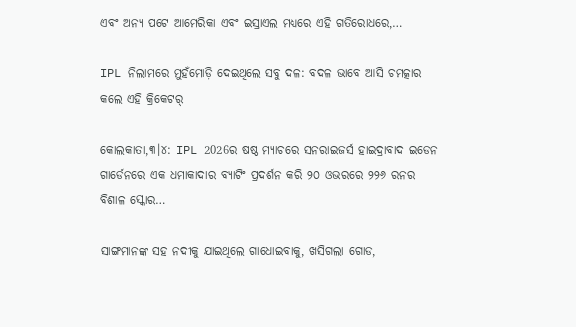ଏବଂ ଅନ୍ୟ ପଟେ ଆମେରିକା ଏବଂ ଇସ୍ରାଏଲ ମଧ୍ୟରେ ଏହି ଗତିରୋଧରେ,…

IPL ନିଲାମରେ ମୁହଁମୋଡ଼ି ଦେଇଥିଲେ ସବୁ ଦଳ: ବଦଳ ଭାବେ ଆସି ଚମତ୍କାର କଲେ ଏହି କ୍ରିକେଟର୍‌

କୋଲକାତା,୩।୪: IPL 2026ର ଷଷ୍ଠ ମ୍ୟାଚରେ ସନରାଇଜର୍ସ ହାଇଦ୍ରାବାଦ ଇଡେନ ଗାର୍ଡେନରେ ଏକ ଧମାକାଦାର ବ୍ୟାଟିଂ ପ୍ରଦର୍ଶନ କରି ୨୦ ଓଭରରେ ୨୨୬ ରନର ବିଶାଳ ସ୍କୋର…

ସାଙ୍ଗମାନଙ୍କ ସହ ନଦୀକୁ ଯାଇଥିଲେ ଗାଧୋଇବାକୁ, ଖସିଗଲା ଗୋଡ,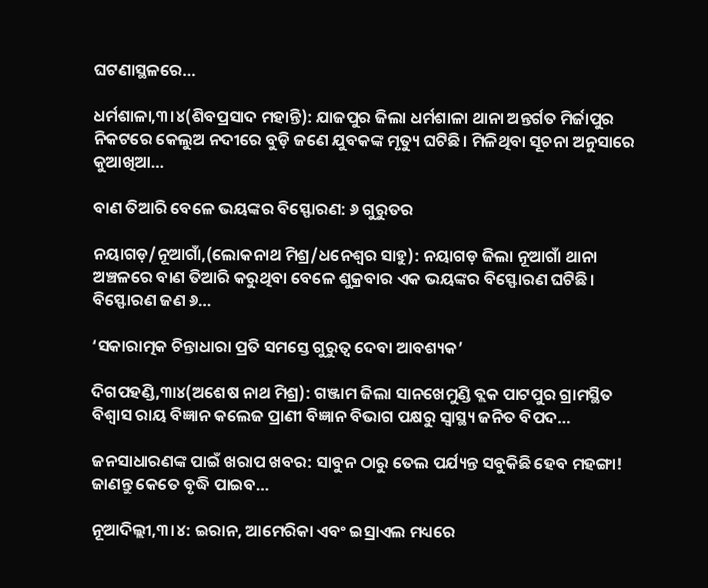ଘଟଣାସ୍ଥଳରେ…

ଧର୍ମଶାଳା,୩।୪(ଶିବପ୍ରସାଦ ମହାନ୍ତି): ଯାଜପୁର ଜିଲା ଧର୍ମଶାଳା ଥାନା ଅନ୍ତର୍ଗତ ମିର୍ଜାପୁର ନିକଟରେ କେଲୁଅ ନଦୀରେ ବୁଡ଼ି ଜଣେ ଯୁବକଙ୍କ ମୃତ୍ୟୁ ଘଟିଛି। ମିଳିଥିବା ସୂଚନା ଅନୁସାରେ କୁଆଖିଆ…

ବାଣ ତିଆରି ବେଳେ ଭୟଙ୍କର ବିସ୍ଫୋରଣ: ୬ ଗୁରୁତର

ନୟାଗଡ଼/ନୂଆଗାଁ,(ଲୋକନାଥ ମିଶ୍ର/ଧନେଶ୍ୱର ସାହୁ): ନୟାଗଡ଼ ଜିଲା ନୂଆଗାଁ ଥାନା ଅଞ୍ଚଳରେ ବାଣ ତିଆରି କରୁଥିବା ବେଳେ ଶୁକ୍ରବାର ଏକ ଭୟଙ୍କର ବିସ୍ଫୋରଣ ଘଟିଛି। ବିସ୍ଫୋରଣ ଜଣ ୬…

‘ସକାରାତ୍ମକ ଚିନ୍ତାଧାରା ପ୍ରତି ସମସ୍ତେ ଗୁରୁତ୍ୱ ଦେବା ଆବଶ୍ୟକ’

ଦିଗପହଣ୍ଡି,୩ା୪(ଅଶେଷ ନାଥ ମିଶ୍ର): ଗଞ୍ଜାମ ଜିଲା ସାନଖେମୁଣ୍ଡି ବ୍ଲକ ପାଟପୁର ଗ୍ରାମସ୍ଥିତ ବିଶ୍ୱାସ ରାୟ ବିଜ୍ଞାନ କଲେଜ ପ୍ରାଣୀ ବିଜ୍ଞାନ ବିଭାଗ ପକ୍ଷରୁ ସ୍ବାସ୍ଥ୍ୟ ଜନିତ ବିପଦ…

ଜନସାଧାରଣଙ୍କ ପାଇଁ ଖରାପ ଖବର: ସାବୁନ ଠାରୁ ତେଲ ପର୍ଯ୍ୟନ୍ତ ସବୁକିଛି ହେବ ମହଙ୍ଗା! ଜାଣନ୍ତୁ କେତେ ବୃଦ୍ଧି ପାଇବ…

ନୂଆଦିଲ୍ଲୀ,୩।୪: ଇରାନ, ଆମେରିକା ଏବଂ ଇସ୍ରାଏଲ ମଧ୍ୟରେ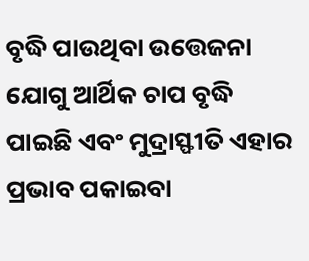ବୃଦ୍ଧି ପାଉଥିବା ଉତ୍ତେଜନା ଯୋଗୁ ଆର୍ଥିକ ଚାପ ବୃଦ୍ଧି ପାଇଛି ଏବଂ ମୁଦ୍ରାସ୍ଫୀତି ଏହାର ପ୍ରଭାବ ପକାଇବା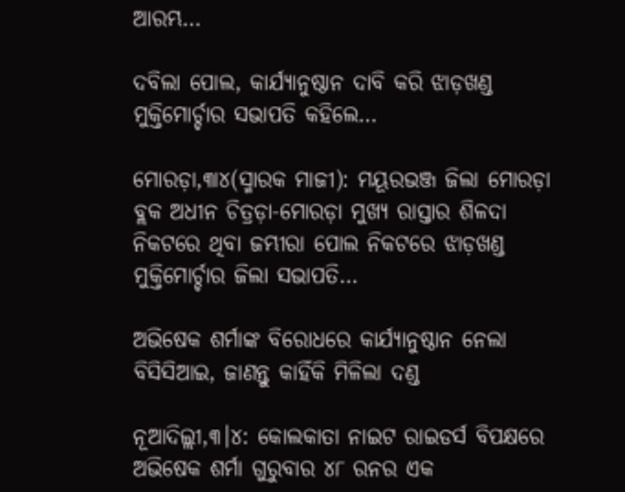ଆରମ୍ଭ…

ଦବିଲା ପୋଲ, କାର୍ଯ୍ୟାନୁଷ୍ଠାନ ଦାବି କରି ଝାଡ଼ଖଣ୍ଡ ମୁକ୍ତିମୋର୍ଚ୍ଚାର ସଭାପତି କହିଲେ…

ମୋରଡ଼ା,୩ା୪(ସ୍ମାରକ ମାଜୀ): ମୟୂରଭଞ୍ଜ ଜିଲା ମୋରଡ଼ା ବ୍ଲକ ଅଧୀନ ଚିତ୍ରଡ଼ା-ମୋରଡ଼ା ମୁଖ୍ୟ ରାସ୍ତାର ଶିଳଦା ନିକଟରେ ଥିବା ଜମ୍ଭୀରା ପୋଲ ନିକଟରେ ଝାଡ଼ଖଣ୍ଡ ମୁକ୍ତିମୋର୍ଚ୍ଚାର ଜିଲା ସଭାପତି…

ଅଭିଷେକ ଶର୍ମାଙ୍କ ବିରୋଧରେ କାର୍ଯ୍ୟାନୁଷ୍ଠାନ ନେଲା ବିସିସିଆଇ, ଜାଣନ୍ତୁ କାହିଁକି ମିଳିଲା ଦଣ୍ଡ

ନୂଆଦିଲ୍ଲୀ,୩।୪: କୋଲକାତା ନାଇଟ ରାଇଡର୍ସ ବିପକ୍ଷରେ ଅଭିଷେକ ଶର୍ମା ଗୁରୁବାର ୪୮ ରନର ଏକ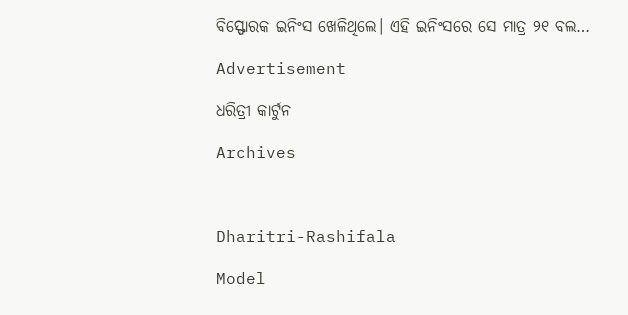ବିସ୍ଫୋରକ ଇନିଂସ ଖେଳିଥିଲେ। ଏହି ଇନିଂସରେ ସେ ମାତ୍ର ୨୧ ବଲ…

Advertisement

ଧରିତ୍ରୀ କାର୍ଟୁନ

Archives



Dharitri-Rashifala

Model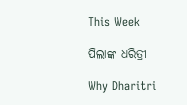This Week

ପିଲାଙ୍କ ଧରିତ୍ରୀ

Why Dharitri